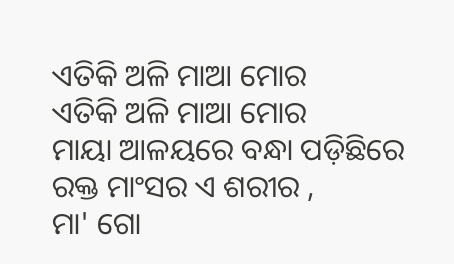ଏତିକି ଅଳି ମାଆ ମୋର
ଏତିକି ଅଳି ମାଆ ମୋର
ମାୟା ଆଳୟରେ ବନ୍ଧା ପଡ଼ିଛିରେ
ରକ୍ତ ମାଂସର ଏ ଶରୀର ,
ମା' ଗୋ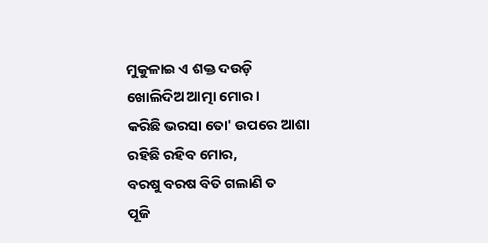ମୁକୁଳାଇ ଏ ଶକ୍ତ ଦଉଡ଼ି
ଖୋଲିଦିଅ ଆତ୍ମା ମୋର ।
କରିଛି ଭରସା ତୋ' ଉପରେ ଆଶା
ରହିଛି ରହିବ ମୋର,
ବରଷୁ ବରଷ ବିତି ଗଲାଣି ତ
ପୂଜି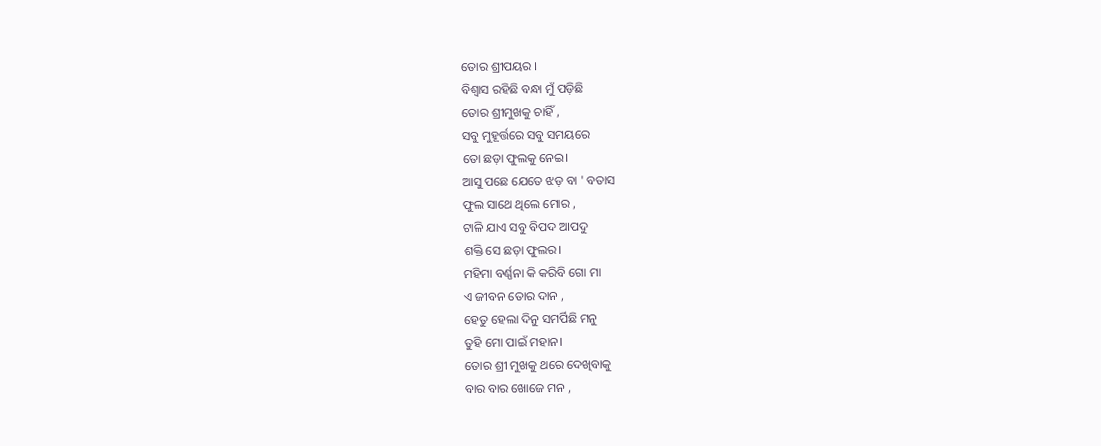ତୋର ଶ୍ରୀପୟର ।
ବିଶ୍ୱାସ ରହିଛି ବନ୍ଧା ମୁଁ ପଡ଼ିଛି
ତୋର ଶ୍ରୀମୁଖକୁ ଚାହିଁ ,
ସବୁ ମୁହୂର୍ତ୍ତରେ ସବୁ ସମୟରେ
ତୋ ଛଡ଼ା ଫୁଲକୁ ନେଇ।
ଆସୁ ପଛେ ଯେତେ ଝଡ଼ ବା ' ବତାସ
ଫୁଲ ସାଥେ ଥିଲେ ମୋର ,
ଟାଳି ଯାଏ ସବୁ ବିପଦ ଆପଦୁ
ଶକ୍ତି ସେ ଛଡ଼ା ଫୁଲର।
ମହିମା ବର୍ଣ୍ଣନା କି କରିବି ଗୋ ମା
ଏ ଜୀବନ ତୋର ଦାନ ,
ହେତୁ ହେଲା ଦିନୁ ସମର୍ପିଛି ମନୁ
ତୁହି ମୋ ପାଇଁ ମହାନ।
ତୋର ଶ୍ରୀ ମୁଖକୁ ଥରେ ଦେଖିବାକୁ
ବାର ବାର ଖୋଜେ ମନ ,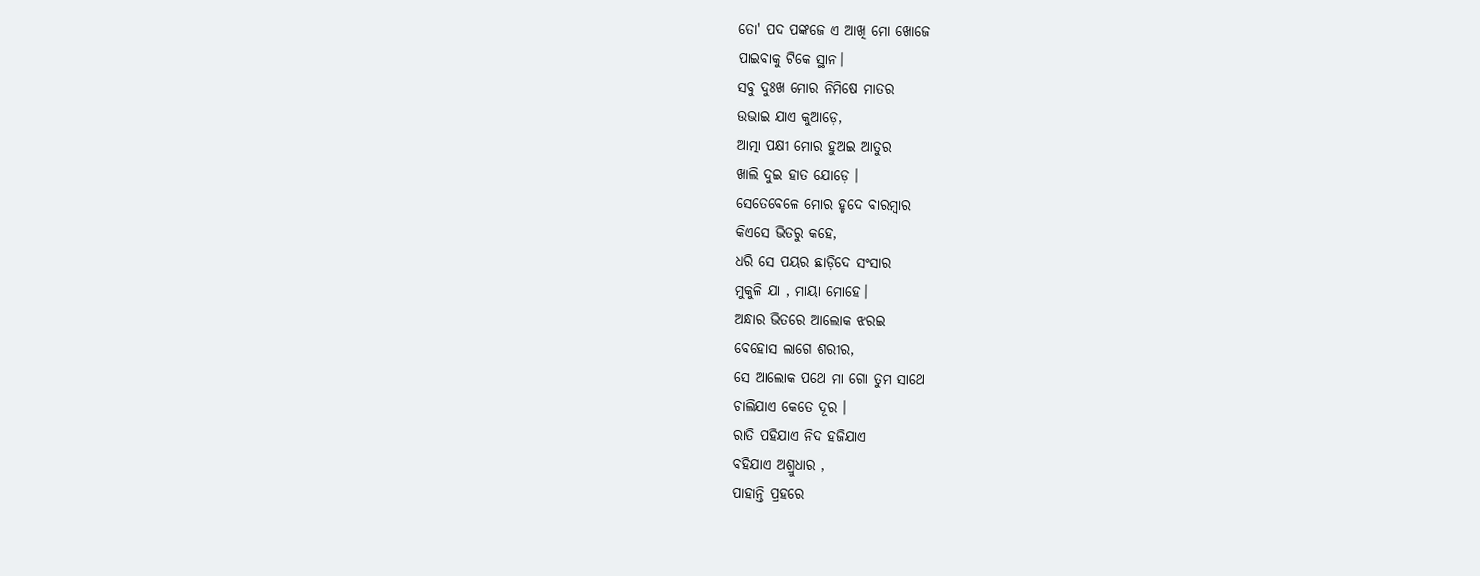ତୋ' ପଦ ପଙ୍କଜେ ଏ ଆଖି ମୋ ଖୋଜେ
ପାଇବାକୁ ଟିକେ ସ୍ଥାନ।
ସବୁ ଦୁଃଖ ମୋର ନିମିଷେ ମାତର
ଉଭାଇ ଯାଏ କୁଆଡ଼େ,
ଆତ୍ମା ପକ୍ଷୀ ମୋର ହୁଅଇ ଆତୁର
ଖାଲି ଦୁଇ ହାତ ଯୋଡ଼େ ।
ସେତେବେଳେ ମୋର ହୃଦେ ବାରମ୍ବାର
କିଏସେ ଭିତରୁ କହେ,
ଧରି ସେ ପୟର ଛାଡ଼ିଦେ ସଂସାର
ମୁକୁଳି ଯା , ମାୟା ମୋହେ।
ଅନ୍ଧାର ଭିତରେ ଆଲୋକ ଝରଇ
ବେହୋସ ଲାଗେ ଶରୀର,
ସେ ଆଲୋକ ପଥେ ମା ଗୋ ତୁମ ସାଥେ
ଚାଲିଯାଏ କେତେ ଦୂର ।
ରାତି ପହିଯାଏ ନିଦ ହଜିଯାଏ
ବହିଯାଏ ଅଶ୍ରୁଧାର ,
ପାହାନ୍ତି ପ୍ରହରେ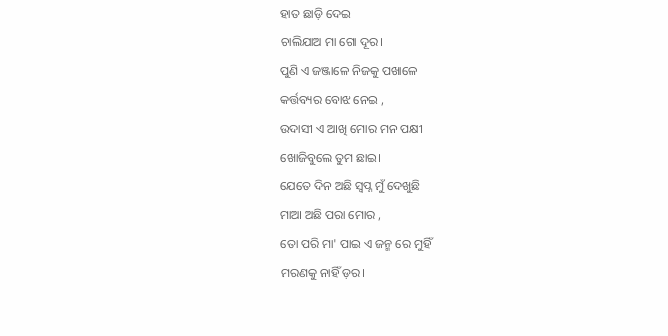ହାତ ଛାଡ଼ି ଦେଇ
ଚାଲିଯାଅ ମା ଗୋ ଦୂର।
ପୁଣି ଏ ଜଞ୍ଜାଳେ ନିଜକୁ ପଖାଳେ
କର୍ତ୍ତବ୍ୟର ବୋଝ ନେଇ ,
ଉଦାସୀ ଏ ଆଖି ମୋର ମନ ପକ୍ଷୀ
ଖୋଜିବୁଲେ ତୁମ ଛାଇ।
ଯେତେ ଦିନ ଅଛି ସ୍ବପ୍ନ ମୁଁ ଦେଖୁଛି
ମାଆ ଅଛି ପରା ମୋର ,
ତୋ ପରି ମା' ପାଇ ଏ ଜନ୍ମ ରେ ମୁହିଁ
ମରଣକୁ ନାହିଁ ଡ଼ର।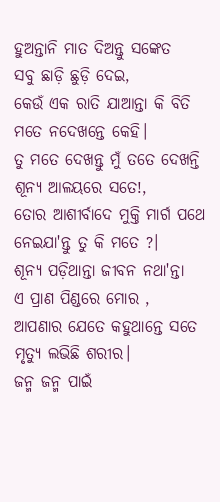ହୁଅନ୍ତାନି ମାତ ଦିଅନ୍ତୁ ସଙ୍କେତ
ସବୁ ଛାଡ଼ି ଛୁଡ଼ି ଦେଇ,
କେଉଁ ଏକ ରାତି ଯାଆନ୍ତା କି ବିତି
ମତେ ନଦେଖନ୍ତେ କେହି।
ତୁ ମତେ ଦେଖନ୍ତୁ ମୁଁ ତତେ ଦେଖନ୍ତି
ଶୂନ୍ୟ ଆଳୟରେ ସତେ!,
ତୋର ଆଶୀର୍ବାଦେ ମୁକ୍ତି ମାର୍ଗ ପଥେ
ନେଇଯା'ନ୍ତୁ ତୁ କି ମତେ ?।
ଶୂନ୍ୟ ପଡ଼ିଥାନ୍ତା ଜୀବନ ନଥା'ନ୍ତା
ଏ ପ୍ରାଣ ପିଣ୍ଡରେ ମୋର ,
ଆପଣାର ଯେତେ କହୁଥାନ୍ତେ ସତେ
ମୃତ୍ୟୁ ଲଭିଛି ଶରୀର।
ଜନ୍ମ ଜନ୍ମ ପାଇଁ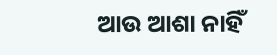ଆଉ ଆଶା ନାହିଁ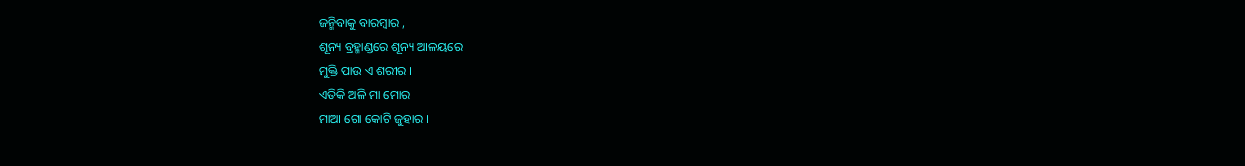ଜନ୍ମିବାକୁ ବାରମ୍ବାର ,
ଶୂନ୍ୟ ବ୍ରହ୍ମାଣ୍ଡରେ ଶୂନ୍ୟ ଆଳୟରେ
ମୁକ୍ତି ପାଉ ଏ ଶରୀର ।
ଏତିକି ଅଳି ମା ମୋର
ମାଆ ଗୋ କୋଟି ଜୁହାର ।